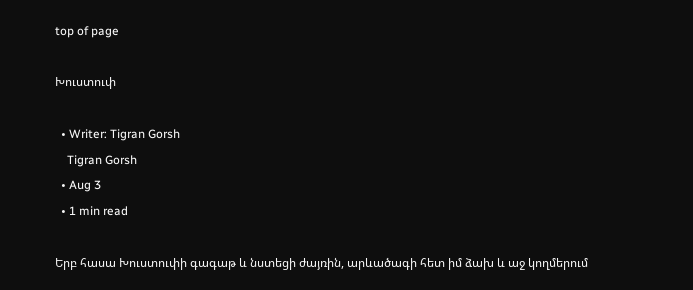top of page

Խուստուփ

  • Writer: Tigran Gorsh
    Tigran Gorsh
  • Aug 3
  • 1 min read

Երբ հասա Խուստուփի գագաթ և նստեցի ժայռին, արևածագի հետ իմ ձախ և աջ կողմերում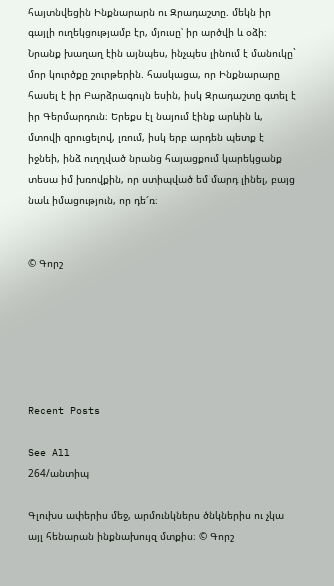հայտնվեցին Ինքնարարն ու Զրադաշտը. մեկն իր գայլի ուղեկցությամբ էր, մյուսը՝ իր արծվի և օձի։ Նրանք խաղաղ էին այնպես, ինչպես լինում է մանուկը` մոր կուրծքը շուրթերին. հասկացա, որ Ինքնարարը հասել է իր Բարձրագույն եսին, իսկ Զրադաշտը գտել է իր Գերմարդուն։ Երեքս էլ նայում էինք արևին և, մտովի զրուցելով, լռում, իսկ երբ արդեն պետք է իջնեի, ինձ ուղղված նրանց հայացքում կարեկցանք տեսա իմ խռովքին, որ ստիպված եմ մարդ լինել, բայց նաև իմացություն, որ դե՜ռ։


© Գորշ






Recent Posts

See All
264/անտիպ

Գլուխս ափերիս մեջ, արմունկներս ծնկներիս ու չկա այլ հենարան ինքնախույզ մտքիս։ © Գորշ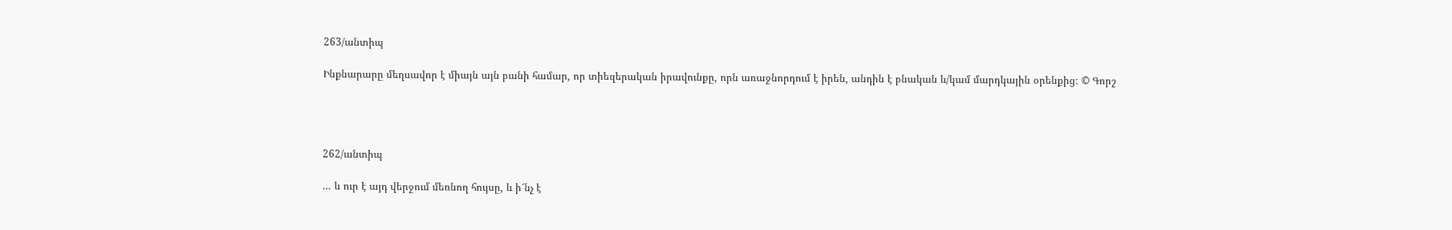263/անտիպ

Ինքնարարը մեղսավոր է միայն այն բանի համար, որ տիեզերական իրավունքը, որն առաջնորդում է իրեն, անդին է բնական և/կամ մարդկային օրենքից։ © Գորշ




262/անտիպ

… և ուր է այդ վերջում մեռնող հույսը, և ի՜նչ է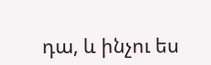դա, և ինչու ես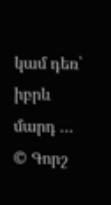կամ դեռ՝ իբրև մարդ … © Գորշ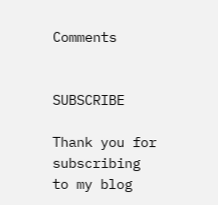Comments


SUBSCRIBE

Thank you for subscribing to my blog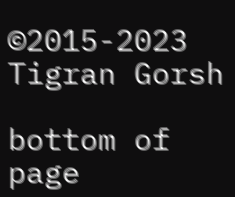©2015-2023 Tigran Gorsh

bottom of page